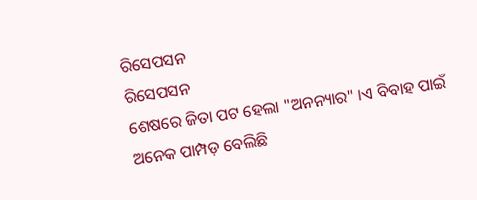ରିସେପସନ
ରିସେପସନ
ଶେଷରେ ଜିତା ପଟ ହେଲା "ଅନନ୍ୟାର" ।ଏ ବିବାହ ପାଇଁ ଅନେକ ପାମ୍ପଡ଼ ବେଲିଛି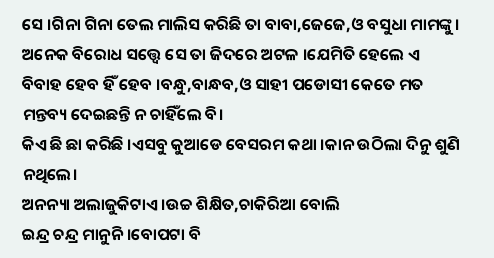ସେ ।ଗିନା ଗିନା ତେଲ ମାଲିସ କରିଛି ତା ବାବା,ଜେଜେ,ଓ ବସୁଧା ମାମଙ୍କୁ।
ଅନେକ ବିରୋଧ ସତ୍ତ୍ୱେ ସେ ତା ଜିଦରେ ଅଟଳ ।ଯେମିତି ହେଲେ ଏ ବିବାହ ହେବ ହିଁ ହେବ ।ବନ୍ଧୁ,ବାନ୍ଧବ,ଓ ସାହୀ ପଡୋସୀ କେତେ ମତ ମନ୍ତବ୍ୟ ଦେଇଛନ୍ତି ନ ଚାହିଁଲେ ବି।
କିଏ ଛି ଛା କରିଛି ।ଏସବୁ କୁଆଡେ ବେସରମ କଥା ।କାନ ଉଠିଲା ଦିନୁ ଶୁଣି ନଥିଲେ।
ଅନନ୍ୟା ଅଲାଜୁକିଟାଏ ।ଉଚ୍ଚ ଶିକ୍ଷିତ,ଚାକିରିଆ ବୋଲି
ଇନ୍ଦ୍ର ଚନ୍ଦ୍ର ମାନୁନି ।ବୋପଟା ବି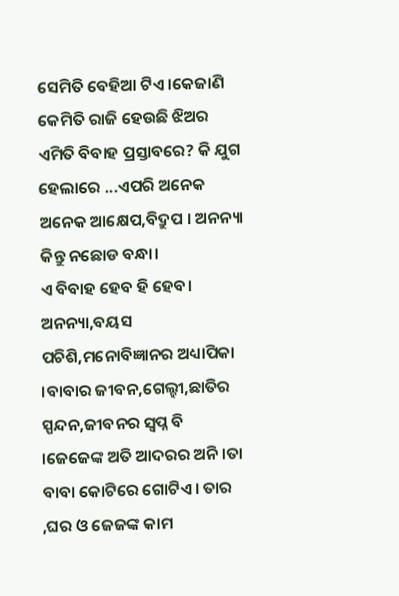ସେମିତି ବେହିଆ ଟିଏ ।କେଜାଣି କେମିତି ରାଜି ହେଉଛି ଝିଅର ଏମିତି ବିବାହ ପ୍ରସ୍ତାବରେ? କି ଯୁଗ ହେଲାରେ ...ଏପରି ଅନେକ ଅନେକ ଆକ୍ଷେପ,ବିଦ୍ରୁପ । ଅନନ୍ୟା କିନ୍ତୁ ନଛୋଡ ବନ୍ଧା।
ଏ ବିବାହ ହେବ ହି ହେବ।
ଅନନ୍ୟା,ବୟସ ପଚିଶି,ମନୋବିଜ୍ଞାନର ଅଧ୍ୟାପିକା ।ବାବାର ଜୀବନ,ଗେଲ୍ହୀ,ଛାତିର ସ୍ପନ୍ଦନ,ଜୀବନର ସ୍ଵପ୍ନ ବି ।ଜେଜେଙ୍କ ଅତି ଆଦରର ଅନି ।ତା ବାବା କୋଟିରେ ଗୋଟିଏ। ତାର ,ଘର ଓ ଜେଜଙ୍କ କାମ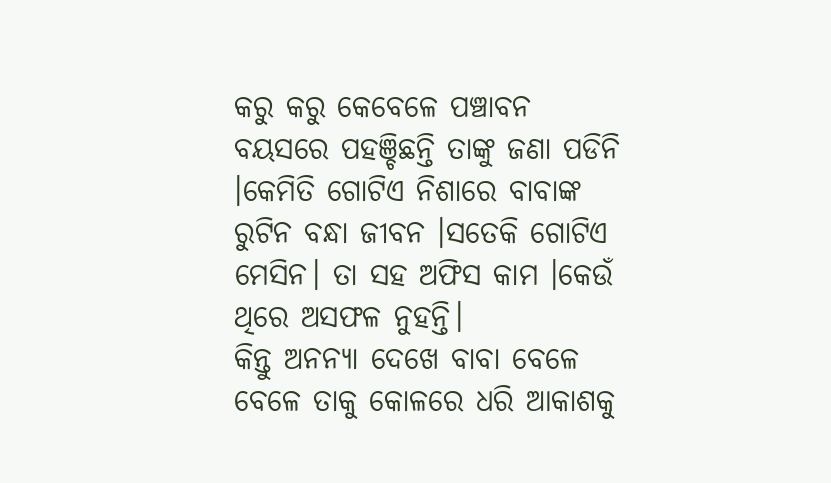କରୁ କରୁ କେବେଳେ ପଞ୍ଚାବନ ବୟସରେ ପହଞ୍ଚିଛନ୍ତି ତାଙ୍କୁ ଜଣା ପଡିନି ।କେମିତି ଗୋଟିଏ ନିଶାରେ ବାବାଙ୍କ ରୁଟିନ ବନ୍ଧା ଜୀବନ ।ସତେକି ଗୋଟିଏ ମେସିନ। ତା ସହ ଅଫିସ କାମ ।କେଉଁ ଥିରେ ଅସଫଳ ନୁହନ୍ତି।
କିନ୍ତୁ ଅନନ୍ୟା ଦେଖେ ବାବା ବେଳେ ବେଳେ ତାକୁ କୋଳରେ ଧରି ଆକାଶକୁ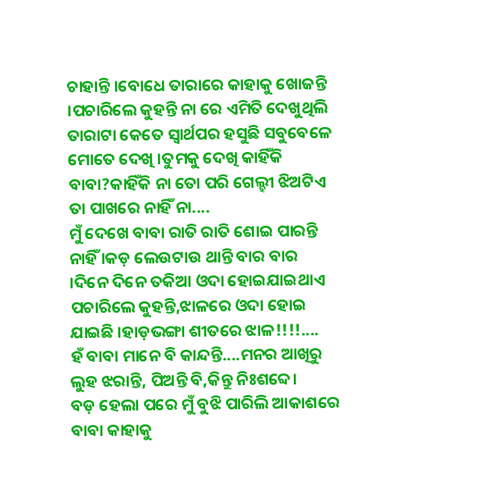ଚାହାନ୍ତି ।ବୋଧେ ତାରାରେ କାହାକୁ ଖୋଜନ୍ତି ।ପଚାରିଲେ କୁହନ୍ତି ନା ରେ ଏମିତି ଦେଖୁଥିଲି ତାରାଟା କେତେ ସ୍ୱାର୍ଥପର ହସୁଛି ସବୁବେଳେ ମୋତେ ଦେଖି ।ତୁମକୁ ଦେଖି କାହିଁକି ବାବା?କାହିଁକି ନା ତୋ ପରି ଗେଲ୍ହୀ ଝିଅଟିଏ ତା ପାଖରେ ନାହିଁ ନା....
ମୁଁ ଦେଖେ ବାବା ରାତି ରାତି ଶୋଇ ପାରନ୍ତି ନାହିଁ ।କଡ଼ ଲେଉଟାଉ ଥାନ୍ତି ବାର ବାର ।ଦିନେ ଦିନେ ତକିଆ ଓଦା ହୋଇଯାଇଥାଏ ପଚାରିଲେ କୁହନ୍ତି,ଝାଳରେ ଓଦା ହୋଇ ଯାଇଛି ।ହାଡ଼ଭଙ୍ଗା ଶୀତରେ ଝାଳ!!!!....
ହଁ ବାବା ମାନେ ବି କାନ୍ଦନ୍ତି....ମନର ଆଖିରୁ ଲୁହ ଝରାନ୍ତି, ପିଅନ୍ତି ବି,କିନ୍ତୁ ନିଃଶବ୍ଦେ।
ବଡ଼ ହେଲା ପରେ ମୁଁ ବୁଝି ପାରିଲି ଆକାଶରେ ବାବା କାହାକୁ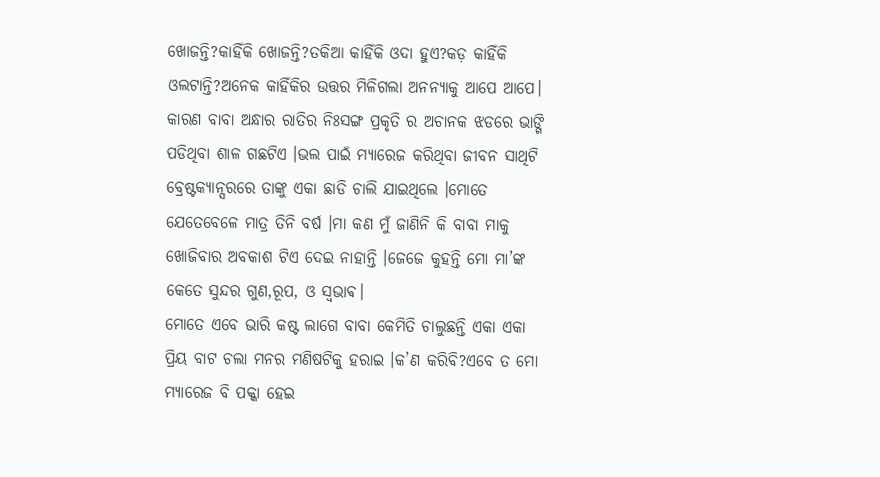ଖୋଜନ୍ତି?କାହିଁକି ଖୋଜନ୍ତି?ତକିଆ କାହିଁକି ଓଦା ହୁଏ?କଡ଼ କାହିଁକି ଓଲଟାନ୍ତି?ଅନେକ କାହିଁକିର ଉତ୍ତର ମିଳିଗଲା ଅନନ୍ୟାକୁ ଆପେ ଆପେ।
କାରଣ ବାବା ଅନ୍ଧାର ରାତିର ନିଃସଙ୍ଗ ପ୍ରକୃତି ର ଅଚାନକ ଝଡରେ ଭାଙ୍ଗି ପଡିଥିବା ଶାଳ ଗଛଟିଏ ।ଭଲ ପାଇଁ ମ୍ୟାରେଜ କରିଥିବା ଜୀବନ ସାଥିଟି ବ୍ରେଷ୍ଟକ୍ୟାନ୍ସରରେ ତାଙ୍କୁ ଏକା ଛାଡି ଚାଲି ଯାଇଥିଲେ ।ମୋତେ ଯେତେବେଳେ ମାତ୍ର ତିନି ବର୍ଷ ।ମା କଣ ମୁଁ ଜାଣିନି କି ବାବା ମାକୁ ଖୋଜିବାର ଅବକାଶ ଟିଏ ଦେଇ ନାହାନ୍ତି ।ଜେଜେ କୁହନ୍ତି ମୋ ମା’ଙ୍କ କେତେ ସୁନ୍ଦର ଗୁଣ,ରୂପ, ଓ ସ୍ଵଭାଵ।
ମୋତେ ଏବେ ଭାରି କଷ୍ଟ ଲାଗେ ବାବା କେମିତି ଚାଲୁଛନ୍ତି ଏକା ଏକା ପ୍ରିୟ ବାଟ ଚଲା ମନର ମଣିଷଟିକୁ ହରାଇ ।କ’ଣ କରିବି?ଏବେ ତ ମୋ ମ୍ୟାରେଜ ବି ପକ୍କା ହେଇ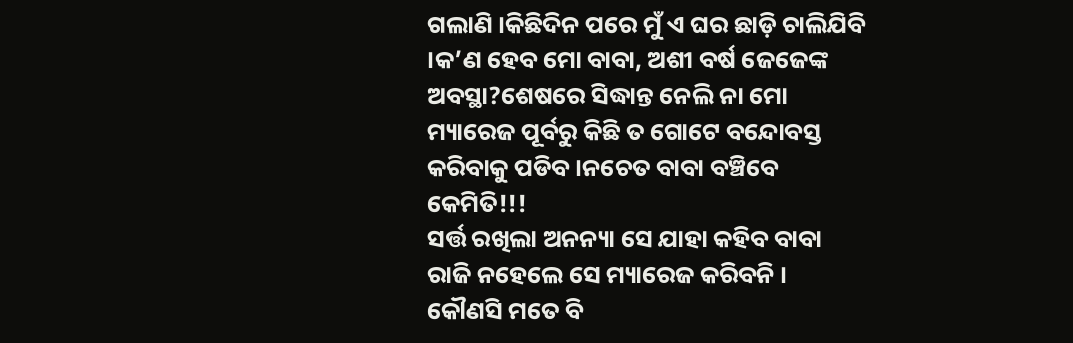ଗଲାଣି ।କିଛିଦିନ ପରେ ମୁଁ ଏ ଘର ଛାଡ଼ି ଚାଲିଯିବି ।କ’ଣ ହେବ ମୋ ବାବା, ଅଶୀ ବର୍ଷ ଜେଜେଙ୍କ ଅବସ୍ଥା?ଶେଷରେ ସିଦ୍ଧାନ୍ତ ନେଲି ନା ମୋ ମ୍ୟାରେଜ ପୂର୍ବରୁ କିଛି ତ ଗୋଟେ ବନ୍ଦୋବସ୍ତ କରିବାକୁ ପଡିବ ।ନଚେତ ବାବା ବଞ୍ଚିବେ କେମିତି!!!
ସର୍ତ୍ତ ରଖିଲା ଅନନ୍ୟା ସେ ଯାହା କହିବ ବାବା ରାଜି ନହେଲେ ସେ ମ୍ୟାରେଜ କରିବନି । କୌଣସି ମତେ ବି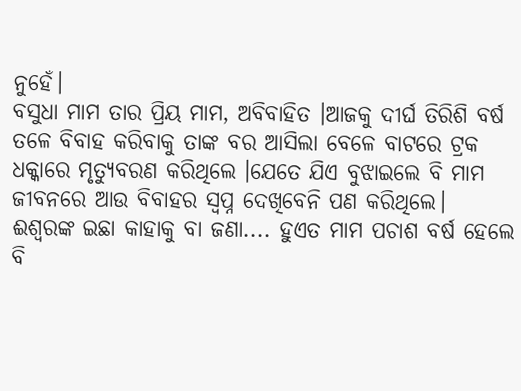ନୁହେଁ।
ବସୁଧା ମାମ ତାର ପ୍ରିୟ ମାମ, ଅବିବାହିତ ।ଆଜକୁ ଦୀର୍ଘ ତିରିଶି ବର୍ଷ ତଳେ ବିବାହ କରିବାକୁ ତାଙ୍କ ବର ଆସିଲା ବେଳେ ବାଟରେ ଟ୍ରକ ଧକ୍କାରେ ମୃତ୍ୟୁବରଣ କରିଥିଲେ ।ଯେତେ ଯିଏ ବୁଝାଇଲେ ବି ମାମ ଜୀବନରେ ଆଉ ବିବାହର ସ୍ଵପ୍ନ ଦେଖିବେନି ପଣ କରିଥିଲେ।
ଈଶ୍ୱରଙ୍କ ଇଛା କାହାକୁ ବା ଜଣା.... ହୁଏତ ମାମ ପଚାଶ ବର୍ଷ ହେଲେ ବି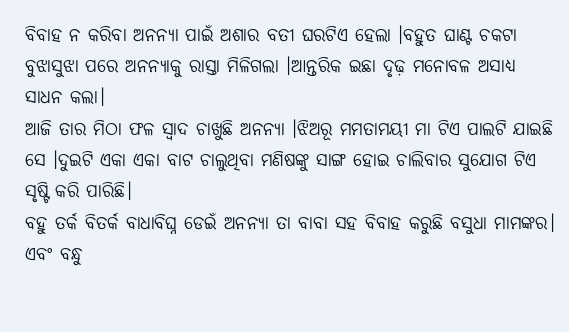ବିବାହ ନ କରିବା ଅନନ୍ୟା ପାଇଁ ଅଶାର ବତୀ ଘରଟିଏ ହେଲା ।ବହୁତ ଘାଣ୍ଟ ଚକଟା ବୁଝାସୁଝା ପରେ ଅନନ୍ୟାକୁ ରାସ୍ତା ମିଳିଗଲା ।ଆନ୍ତରିକ ଇଛା ଦୃଢ଼ ମନୋବଳ ଅସାଧ୍ୟ ସାଧନ କଲା।
ଆଜି ତାର ମିଠା ଫଳ ସ୍ୱାଦ ଚାଖୁଛି ଅନନ୍ୟା ।ଝିଅରୂ ମମତାମୟୀ ମା ଟିଏ ପାଲଟି ଯାଇଛି ସେ ।ଦୁଇଟି ଏକା ଏକା ବାଟ ଚାଲୁଥିବା ମଣିଷଙ୍କୁ ସାଙ୍ଗ ହୋଇ ଚାଲିବାର ସୁଯୋଗ ଟିଏ ସୃଷ୍ଟି କରି ପାରିଛି।
ବହୁ ତର୍କ ବିତର୍କ ବାଧାବିଘ୍ନ ଡେଇଁ ଅନନ୍ୟା ତା ବାବା ସହ ବିବାହ କରୁଛି ବସୁଧା ମାମଙ୍କର।
ଏବଂ ବନ୍ଧୁ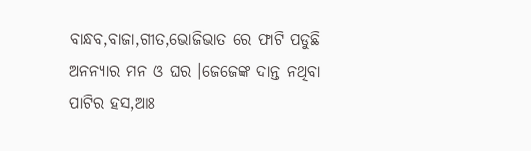ବାନ୍ଧବ,ବାଜା,ଗୀତ,ଭୋଜିଭାତ ରେ ଫାଟି ପଡୁଛି ଅନନ୍ୟାର ମନ ଓ ଘର ।ଜେଜେଙ୍କ ଦାନ୍ତ ନଥିବା ପାଟିର ହସ,ଆଃ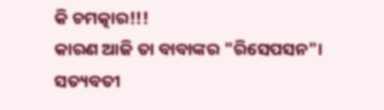କି ଚମତ୍କାର!!!
କାରଣ ଆଜି ତା ବାବାଙ୍କର "ରିସେପସନ"।
ସତ୍ୟବତୀ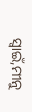ସ୍ୱାଇଁ,ମୀନୁ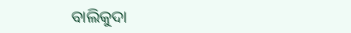ବାଲିକୁଦା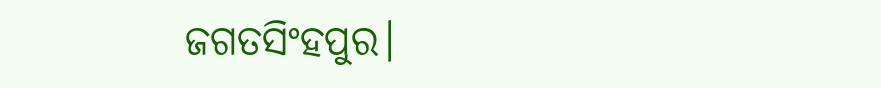ଜଗତସିଂହପୁର।